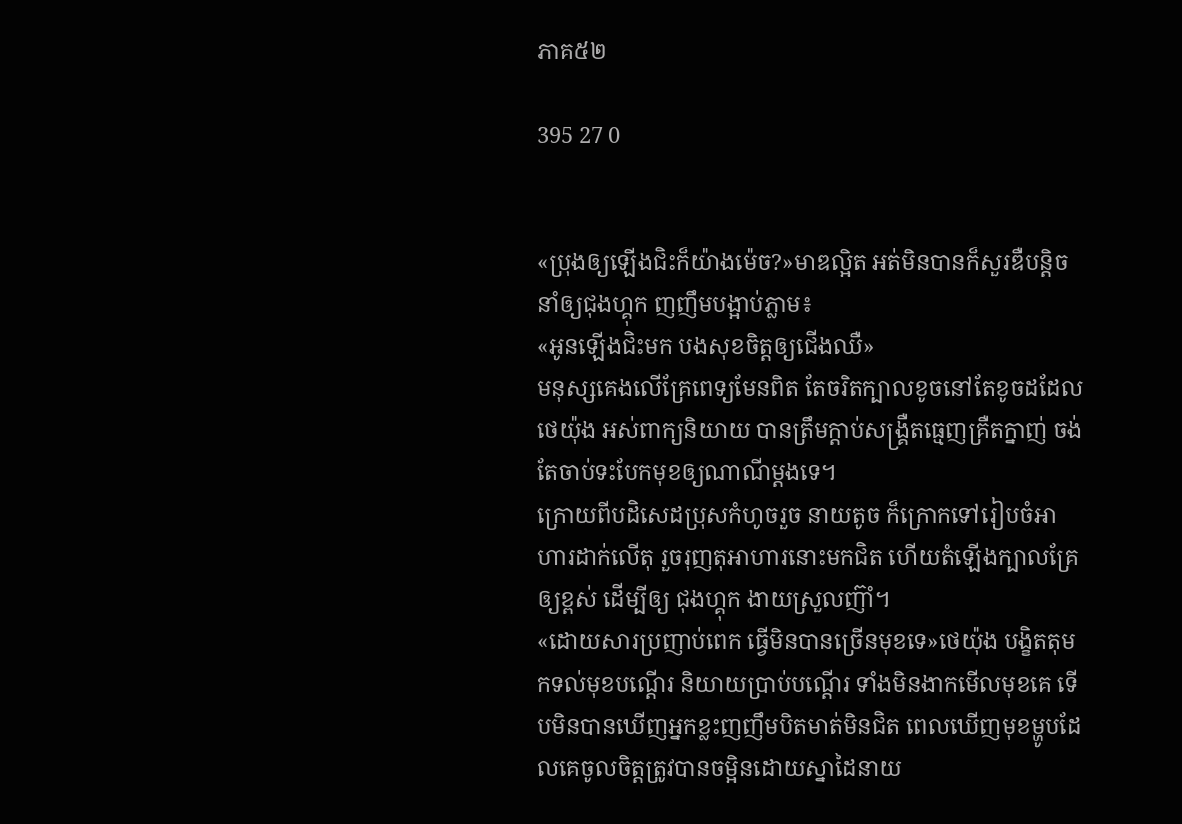ភាគ៥២

395 27 0


«ប្រុងឲ្យឡើងជិះក៏យ៉ាងម៉េច?»មាឌល្អិត អត់មិនបានក៏សួរឌឺបន្តិច នាំឲ្យជុងហ្គុក ញញឹមបង្អាប់ភ្លាម៖
«អូនឡើងជិះមក បងសុខចិត្តឲ្យជើងឈឺ»
មនុស្សគេងលើគ្រែពេទ្យមែនពិត តែចរិតក្បាលខូចនៅតែខូចដដែល ថេយ៉ុង អស់ពាក្យនិយាយ បានត្រឹមក្តាប់សង្គ្រឺតធ្មេញគ្រឺតក្នាញ់ ចង់តែចាប់ទះបែកមុខឲ្យណាណីម្តងទេ។
ក្រោយពីបដិសេដប្រុសកំហូចរួច នាយតូច ក៏ក្រោកទៅរៀបចំអាហារដាក់លើតុ រួចរុញតុអាហារនោះមកជិត ហើយតំឡើងក្បាលគ្រែឲ្យខ្ពស់ ដើម្បីឲ្យ ជុងហ្គុក ងាយស្រួលញ៊ាំ។
«ដោយសារប្រញាប់ពេក ធ្វើមិនបានច្រើនមុខទេ»ថេយ៉ុង បង្ខិតតុមកទល់មុខបណ្តើរ និយាយប្រាប់បណ្តើរ ទាំងមិនងាកមើលមុខគេ ទើបមិនបានឃើញអ្នកខ្លះញញឹមបិតមាត់មិនជិត ពេលឃើញមុខម្ហូបដែលគេចូលចិត្តត្រូវបានចម្អិនដោយស្នាដៃនាយ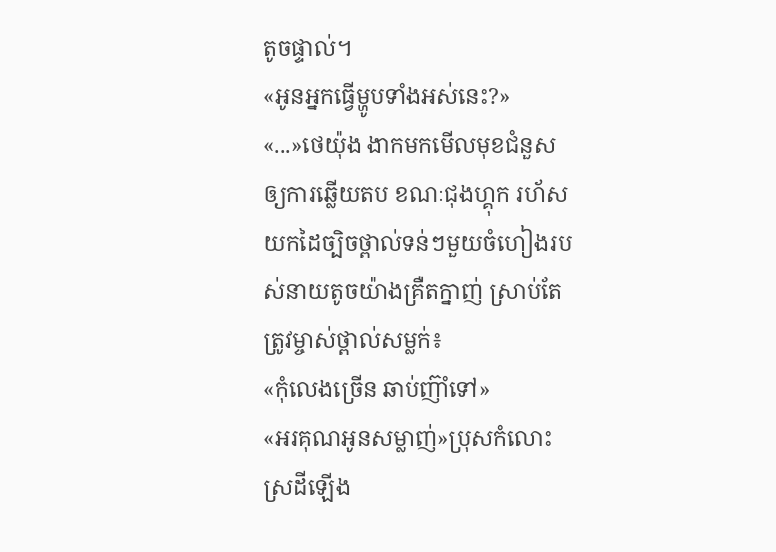តូចផ្ទាល់។
«អូនអ្នកធ្វើម្ហូបទាំងអស់នេះ?»
«...»ថេយ៉ុង ងាកមកមើលមុខជំនួសឲ្យការឆ្លើយតប ខណៈជុងហ្គុក រហ័សយកដៃច្បិចថ្ពាល់ទន់ៗមួយចំហៀងរបស់នាយតូចយ៉ាងគ្រឺតក្នាញ់ ស្រាប់តែត្រូវម្ចាស់ថ្ពាល់សម្លក់៖
«កុំលេងច្រើន ឆាប់ញ៊ាំទៅ»
«អរគុណអូនសម្លាញ់»ប្រុសកំលោះស្រដីឡើង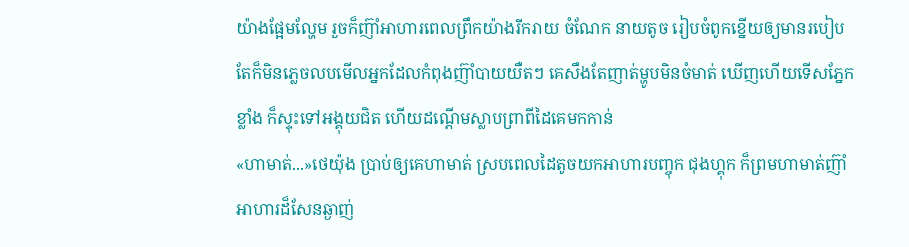យ៉ាងផ្អែមល្ហែម រួចក៏ញ៊ាំអាហារពេលព្រឹកយ៉ាងរីករាយ ចំណែក នាយតូច រៀបចំពូកខ្នើយឲ្យមានរបៀប តែក៏មិនភ្លេចលបមើលអ្នកដែលកំពុងញ៊ាំបាយយឺតៗ គេសឹងតែញាត់ម្ហូបមិនចំមាត់ ឃើញហើយទើសភ្នែកខ្លាំង ក៏ស្ទុះទៅអង្គុយជិត ហើយដណ្តើមស្លាបព្រាពីដៃគេមកកាន់
«ហាមាត់...»ថេយ៉ុង ប្រាប់ឲ្យគេហាមាត់ ស្របពេលដៃតូចយកអាហារបញ្ចុក ជុងហ្គុក ក៏ព្រមហាមាត់ញ៊ាំអាហារដ៏សែនឆ្ងាញ់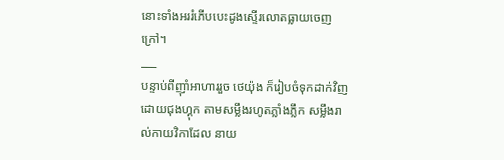នោះទាំងអររំភើបបេះដូងស្ទើរលោតធ្លាយចេញក្រៅ។
___
បន្ទាប់ពីញ៊ាំអាហាររួច ថេយ៉ុង ក៏រៀបចំទុកដាក់វិញ ដោយជុងហ្គុក តាមសម្លឹងរហូតភ្លាំងភ្លឹក សម្លឹងរាល់កាយវិកាដែល នាយ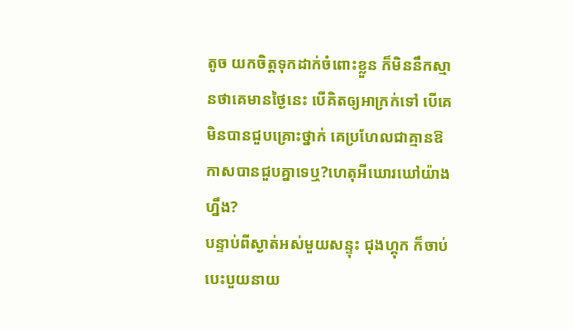តូច យកចិត្តទុកដាក់ចំពោះខ្លួន ក៏មិននឹកស្មានថាគេមានថ្ងៃនេះ បើគិតឲ្យអាក្រក់ទៅ បើគេមិនបានជួបគ្រោះថ្នាក់ គេប្រហែលជាគ្មានឱកាសបានជួបគ្នាទេឬ?ហេតុអីឃោរឃៅយ៉ាងហ្នឹង?
បន្ទាប់ពីស្ងាត់អស់មួយសន្ទុះ ជុងហ្គុក ក៏ចាប់បេះបួយនាយ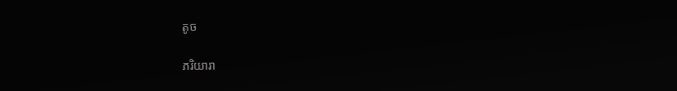តូច

ភរិយារា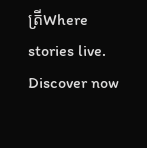ត្រីWhere stories live. Discover now